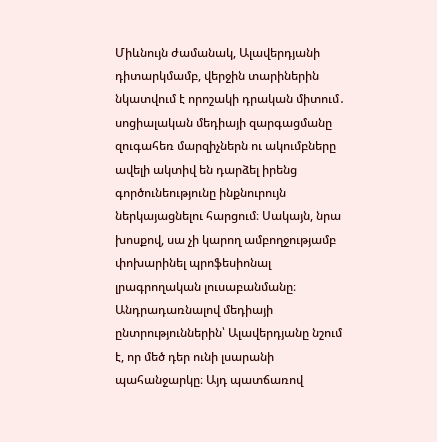Միևնույն ժամանակ, Ալավերդյանի դիտարկմամբ, վերջին տարիներին նկատվում է որոշակի դրական միտում․ սոցիալական մեդիայի զարգացմանը զուգահեռ մարզիչներն ու ակումբները ավելի ակտիվ են դարձել իրենց գործունեությունը ինքնուրույն ներկայացնելու հարցում։ Սակայն, նրա խոսքով, սա չի կարող ամբողջությամբ փոխարինել պրոֆեսիոնալ լրագրողական լուսաբանմանը։
Անդրադառնալով մեդիայի ընտրություններին՝ Ալավերդյանը նշում է, որ մեծ դեր ունի լսարանի պահանջարկը։ Այդ պատճառով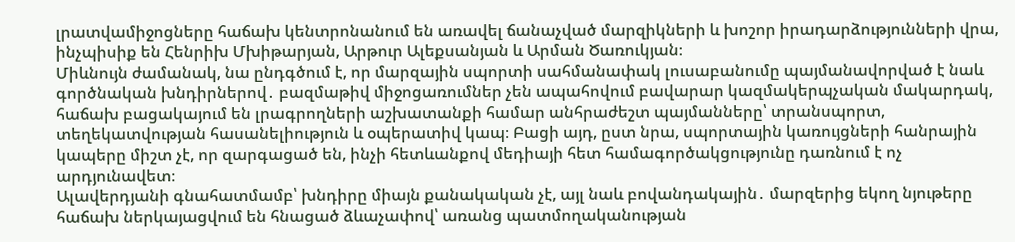լրատվամիջոցները հաճախ կենտրոնանում են առավել ճանաչված մարզիկների և խոշոր իրադարձությունների վրա, ինչպիսիք են Հենրիխ Մխիթարյան, Արթուր Ալեքսանյան և Արման Ծառուկյան։
Միևնույն ժամանակ, նա ընդգծում է, որ մարզային սպորտի սահմանափակ լուսաբանումը պայմանավորված է նաև գործնական խնդիրներով․ բազմաթիվ միջոցառումներ չեն ապահովում բավարար կազմակերպչական մակարդակ, հաճախ բացակայում են լրագրողների աշխատանքի համար անհրաժեշտ պայմանները՝ տրանսպորտ, տեղեկատվության հասանելիություն և օպերատիվ կապ։ Բացի այդ, ըստ նրա, սպորտային կառույցների հանրային կապերը միշտ չէ, որ զարգացած են, ինչի հետևանքով մեդիայի հետ համագործակցությունը դառնում է ոչ արդյունավետ։
Ալավերդյանի գնահատմամբ՝ խնդիրը միայն քանակական չէ, այլ նաև բովանդակային․ մարզերից եկող նյութերը հաճախ ներկայացվում են հնացած ձևաչափով՝ առանց պատմողականության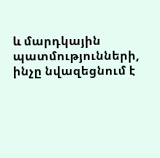և մարդկային պատմությունների, ինչը նվազեցնում է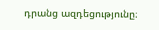դրանց ազդեցությունը։